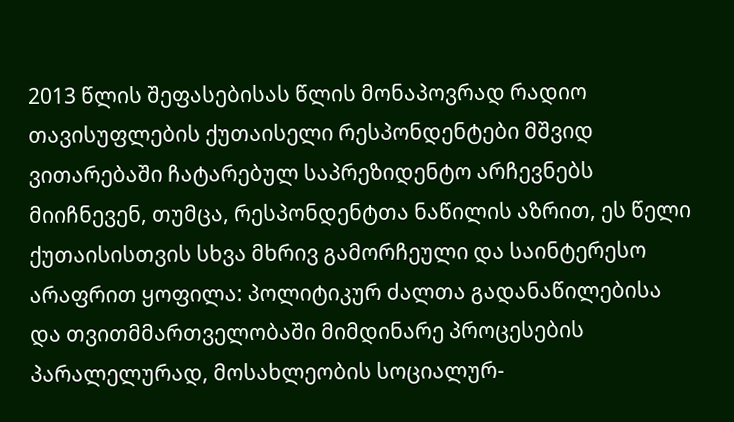2013 წლის შეფასებისას წლის მონაპოვრად რადიო თავისუფლების ქუთაისელი რესპონდენტები მშვიდ ვითარებაში ჩატარებულ საპრეზიდენტო არჩევნებს მიიჩნევენ, თუმცა, რესპონდენტთა ნაწილის აზრით, ეს წელი ქუთაისისთვის სხვა მხრივ გამორჩეული და საინტერესო არაფრით ყოფილა: პოლიტიკურ ძალთა გადანაწილებისა და თვითმმართველობაში მიმდინარე პროცესების პარალელურად, მოსახლეობის სოციალურ-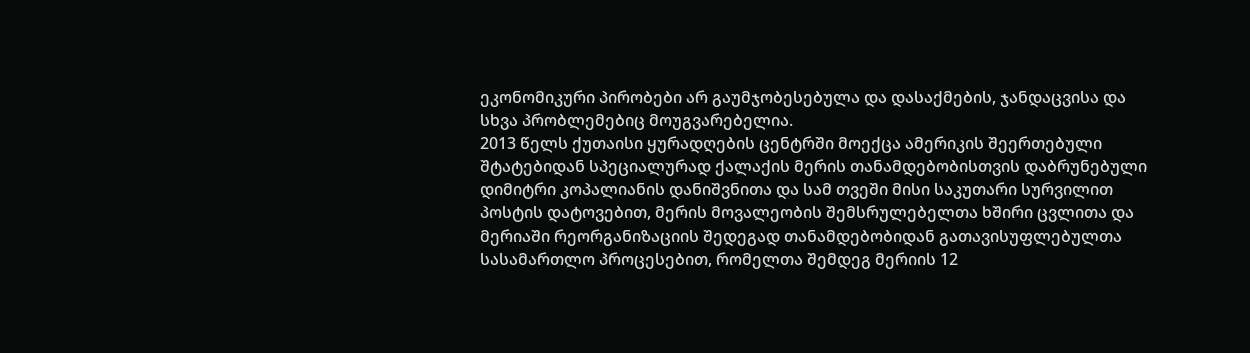ეკონომიკური პირობები არ გაუმჯობესებულა და დასაქმების, ჯანდაცვისა და სხვა პრობლემებიც მოუგვარებელია.
2013 წელს ქუთაისი ყურადღების ცენტრში მოექცა ამერიკის შეერთებული შტატებიდან სპეციალურად ქალაქის მერის თანამდებობისთვის დაბრუნებული დიმიტრი კოპალიანის დანიშვნითა და სამ თვეში მისი საკუთარი სურვილით პოსტის დატოვებით, მერის მოვალეობის შემსრულებელთა ხშირი ცვლითა და მერიაში რეორგანიზაციის შედეგად თანამდებობიდან გათავისუფლებულთა სასამართლო პროცესებით, რომელთა შემდეგ მერიის 12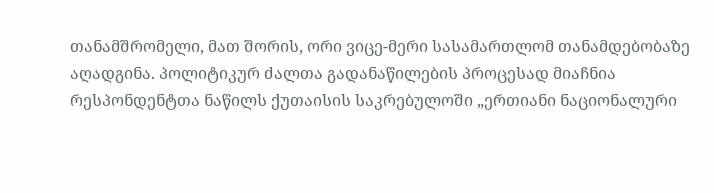თანამშრომელი, მათ შორის, ორი ვიცე-მერი სასამართლომ თანამდებობაზე აღადგინა. პოლიტიკურ ძალთა გადანაწილების პროცესად მიაჩნია რესპონდენტთა ნაწილს ქუთაისის საკრებულოში „ერთიანი ნაციონალური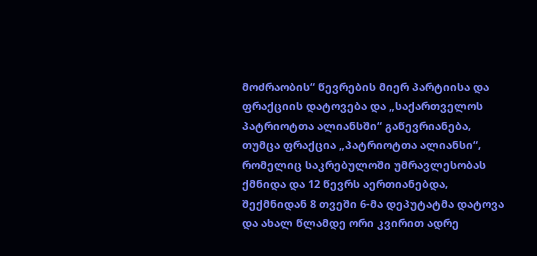მოძრაობის“ წევრების მიერ პარტიისა და ფრაქციის დატოვება და „საქართველოს პატრიოტთა ალიანსში“ გაწევრიანება, თუმცა ფრაქცია „პატრიოტთა ალიანსი“, რომელიც საკრებულოში უმრავლესობას ქმნიდა და 12 წევრს აერთიანებდა, შექმნიდან 8 თვეში 6-მა დეპუტატმა დატოვა და ახალ წლამდე ორი კვირით ადრე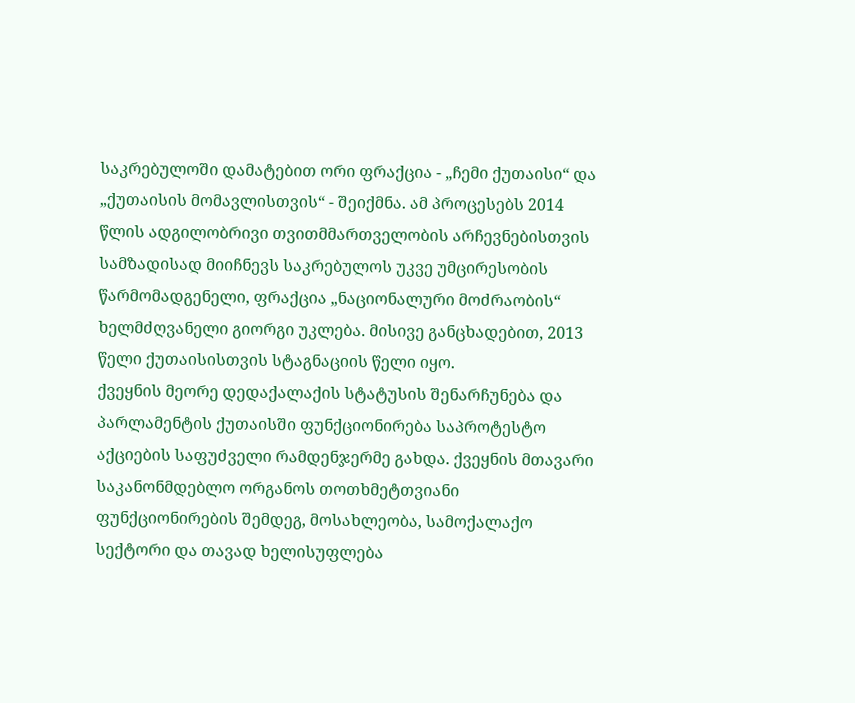საკრებულოში დამატებით ორი ფრაქცია - „ჩემი ქუთაისი“ და „ქუთაისის მომავლისთვის“ - შეიქმნა. ამ პროცესებს 2014 წლის ადგილობრივი თვითმმართველობის არჩევნებისთვის სამზადისად მიიჩნევს საკრებულოს უკვე უმცირესობის წარმომადგენელი, ფრაქცია „ნაციონალური მოძრაობის“ ხელმძღვანელი გიორგი უკლება. მისივე განცხადებით, 2013 წელი ქუთაისისთვის სტაგნაციის წელი იყო.
ქვეყნის მეორე დედაქალაქის სტატუსის შენარჩუნება და პარლამენტის ქუთაისში ფუნქციონირება საპროტესტო აქციების საფუძველი რამდენჯერმე გახდა. ქვეყნის მთავარი საკანონმდებლო ორგანოს თოთხმეტთვიანი ფუნქციონირების შემდეგ, მოსახლეობა, სამოქალაქო სექტორი და თავად ხელისუფლება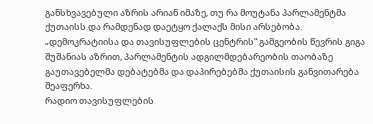განსხვავებული აზრის არიან იმაზე, თუ რა მოუტანა პარლამენტმა ქუთაისს და რამდენად დაეტყო ქალაქს მისი არსებობა. „დემოკრატიისა და თავისუფლების ცენტრის“ გამგეობის წევრის გიგა შუშანიას აზრით, პარლამენტის ადგილმდებარეობის თაობაზე გაუთავებელმა დებატებმა და დაპირებებმა ქუთაისის განვითარება შეაფერხა.
რადიო თავისუფლების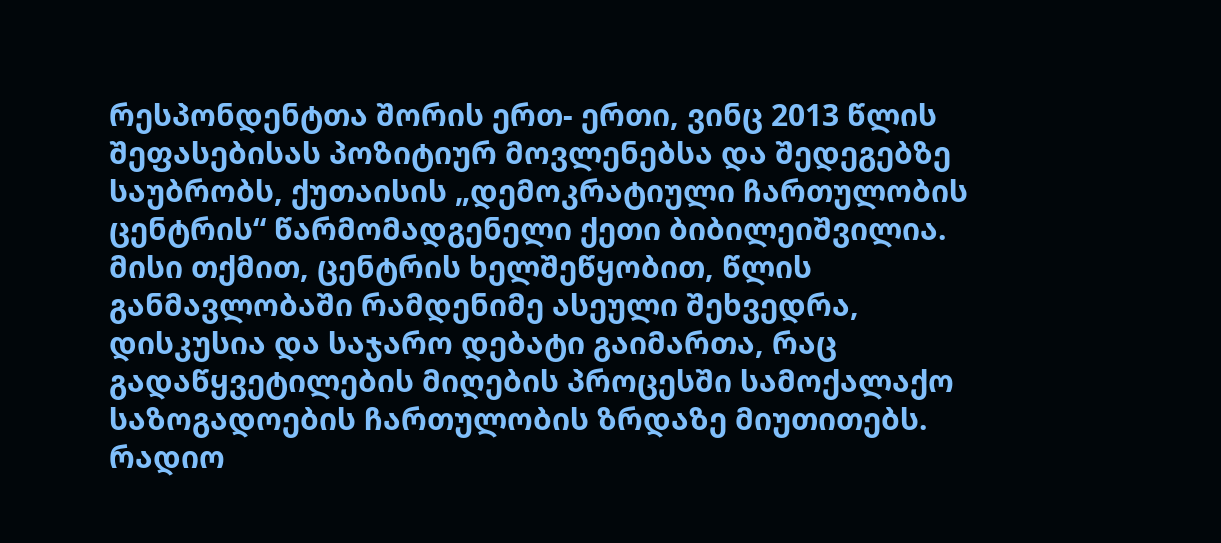რესპონდენტთა შორის ერთ- ერთი, ვინც 2013 წლის შეფასებისას პოზიტიურ მოვლენებსა და შედეგებზე საუბრობს, ქუთაისის „დემოკრატიული ჩართულობის ცენტრის“ წარმომადგენელი ქეთი ბიბილეიშვილია. მისი თქმით, ცენტრის ხელშეწყობით, წლის განმავლობაში რამდენიმე ასეული შეხვედრა, დისკუსია და საჯარო დებატი გაიმართა, რაც გადაწყვეტილების მიღების პროცესში სამოქალაქო საზოგადოების ჩართულობის ზრდაზე მიუთითებს.
რადიო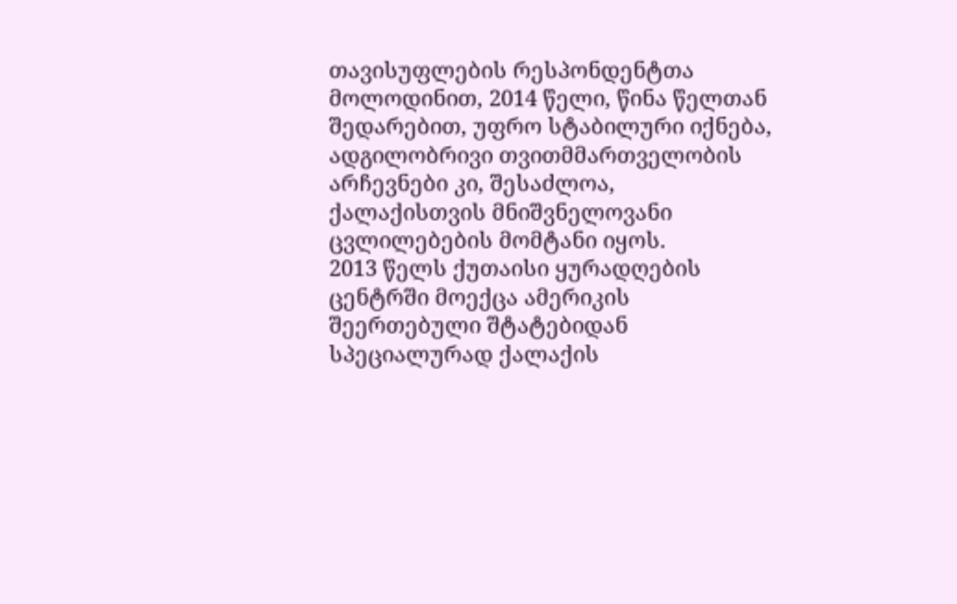თავისუფლების რესპონდენტთა მოლოდინით, 2014 წელი, წინა წელთან შედარებით, უფრო სტაბილური იქნება, ადგილობრივი თვითმმართველობის არჩევნები კი, შესაძლოა, ქალაქისთვის მნიშვნელოვანი ცვლილებების მომტანი იყოს.
2013 წელს ქუთაისი ყურადღების ცენტრში მოექცა ამერიკის შეერთებული შტატებიდან სპეციალურად ქალაქის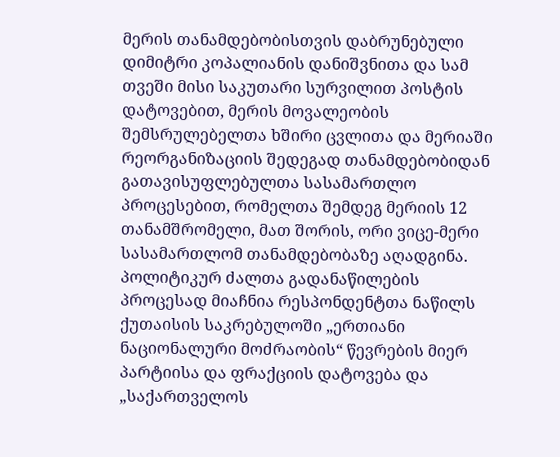მერის თანამდებობისთვის დაბრუნებული დიმიტრი კოპალიანის დანიშვნითა და სამ თვეში მისი საკუთარი სურვილით პოსტის დატოვებით, მერის მოვალეობის შემსრულებელთა ხშირი ცვლითა და მერიაში რეორგანიზაციის შედეგად თანამდებობიდან გათავისუფლებულთა სასამართლო პროცესებით, რომელთა შემდეგ მერიის 12 თანამშრომელი, მათ შორის, ორი ვიცე-მერი სასამართლომ თანამდებობაზე აღადგინა. პოლიტიკურ ძალთა გადანაწილების პროცესად მიაჩნია რესპონდენტთა ნაწილს ქუთაისის საკრებულოში „ერთიანი ნაციონალური მოძრაობის“ წევრების მიერ პარტიისა და ფრაქციის დატოვება და „საქართველოს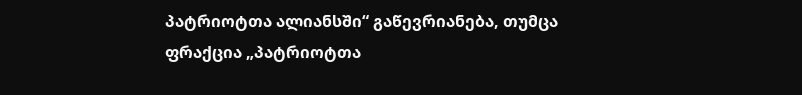პატრიოტთა ალიანსში“ გაწევრიანება, თუმცა ფრაქცია „პატრიოტთა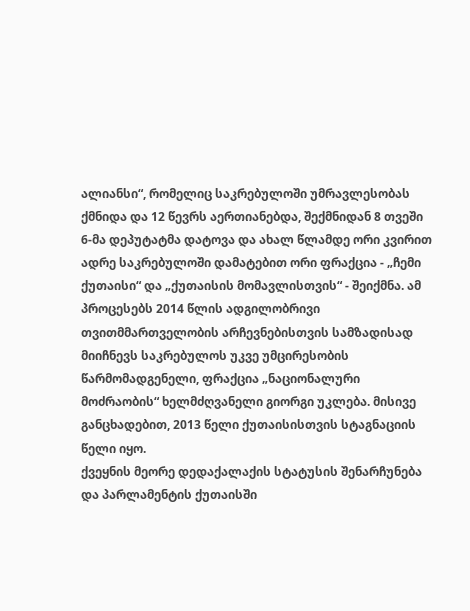ალიანსი“, რომელიც საკრებულოში უმრავლესობას ქმნიდა და 12 წევრს აერთიანებდა, შექმნიდან 8 თვეში 6-მა დეპუტატმა დატოვა და ახალ წლამდე ორი კვირით ადრე საკრებულოში დამატებით ორი ფრაქცია - „ჩემი ქუთაისი“ და „ქუთაისის მომავლისთვის“ - შეიქმნა. ამ პროცესებს 2014 წლის ადგილობრივი თვითმმართველობის არჩევნებისთვის სამზადისად მიიჩნევს საკრებულოს უკვე უმცირესობის წარმომადგენელი, ფრაქცია „ნაციონალური მოძრაობის“ ხელმძღვანელი გიორგი უკლება. მისივე განცხადებით, 2013 წელი ქუთაისისთვის სტაგნაციის წელი იყო.
ქვეყნის მეორე დედაქალაქის სტატუსის შენარჩუნება და პარლამენტის ქუთაისში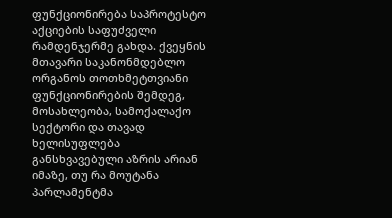ფუნქციონირება საპროტესტო აქციების საფუძველი რამდენჯერმე გახდა. ქვეყნის მთავარი საკანონმდებლო ორგანოს თოთხმეტთვიანი ფუნქციონირების შემდეგ, მოსახლეობა, სამოქალაქო სექტორი და თავად ხელისუფლება განსხვავებული აზრის არიან იმაზე, თუ რა მოუტანა პარლამენტმა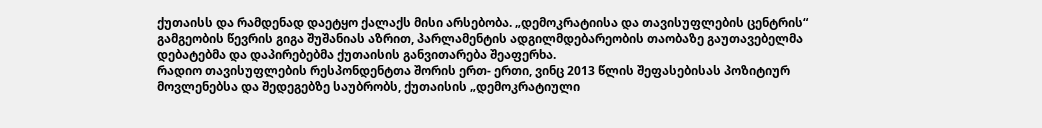ქუთაისს და რამდენად დაეტყო ქალაქს მისი არსებობა. „დემოკრატიისა და თავისუფლების ცენტრის“ გამგეობის წევრის გიგა შუშანიას აზრით, პარლამენტის ადგილმდებარეობის თაობაზე გაუთავებელმა დებატებმა და დაპირებებმა ქუთაისის განვითარება შეაფერხა.
რადიო თავისუფლების რესპონდენტთა შორის ერთ- ერთი, ვინც 2013 წლის შეფასებისას პოზიტიურ მოვლენებსა და შედეგებზე საუბრობს, ქუთაისის „დემოკრატიული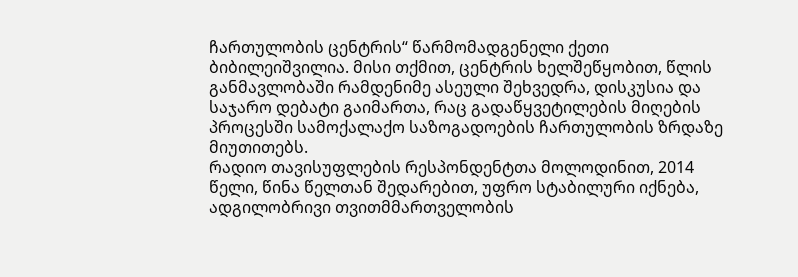ჩართულობის ცენტრის“ წარმომადგენელი ქეთი ბიბილეიშვილია. მისი თქმით, ცენტრის ხელშეწყობით, წლის განმავლობაში რამდენიმე ასეული შეხვედრა, დისკუსია და საჯარო დებატი გაიმართა, რაც გადაწყვეტილების მიღების პროცესში სამოქალაქო საზოგადოების ჩართულობის ზრდაზე მიუთითებს.
რადიო თავისუფლების რესპონდენტთა მოლოდინით, 2014 წელი, წინა წელთან შედარებით, უფრო სტაბილური იქნება, ადგილობრივი თვითმმართველობის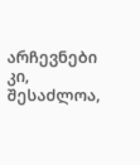არჩევნები კი, შესაძლოა,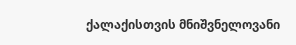ქალაქისთვის მნიშვნელოვანი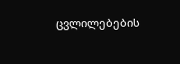ცვლილებების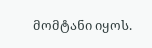მომტანი იყოს.